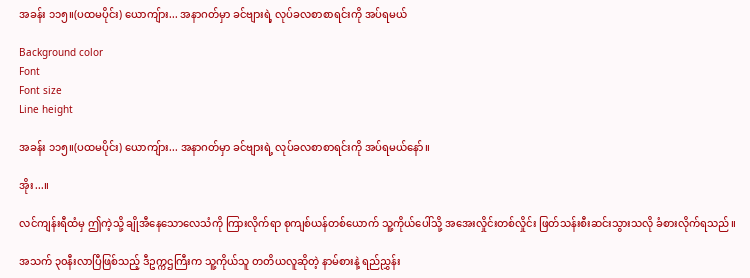အခန်း ၁၁၅။(ပထမပိုင်း) ယောကျ်ား... အနာဂတ်မှာ ခင်ဗျားရဲ့ လုပ်ခလစာစာရင်းကို အပ်ရမယ်

Background color
Font
Font size
Line height

အခန်း ၁၁၅။(ပထမပိုင်း) ယောကျ်ား... အနာဂတ်မှာ ခင်ဗျားရဲ့ လုပ်ခလစာစာရင်းကို အပ်ရမယ်နော်။

အိုး...။

လင်ကျန်းရီထံမှ ဤကဲ့သို့ ချိုအီနေသောလေသံကို ကြားလိုက်ရာ စုကျစ်ယန်တစ်ယောက် သူ့ကိုယ်ပေါ်သို့ အအေးလှိုင်းတစ်လှိုင်း ဖြတ်သန်းစီးဆင်းသွားသလို ခံစားလိုက်ရသည်။

အသက် ၃၀နီးလာပြီဖြစ်သည့် ဒီဥက္ကဌကြီးက သူ့ကိုယ်သူ တတိယလူဆိုတဲ့ နာမ်စားနဲ့ ရည်ညွှန်း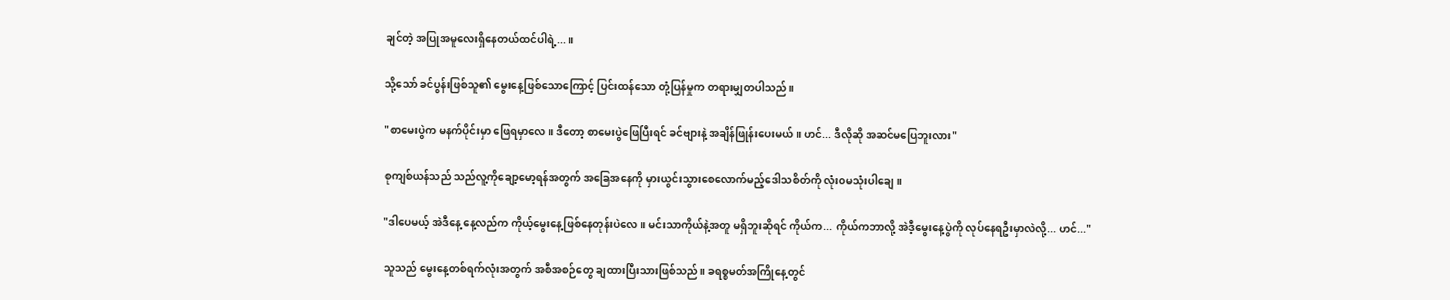ချင်တဲ့ အပြုအမူလေးရှိနေတယ်ထင်ပါရဲ့...။

သို့သော် ခင်ပွန်းဖြစ်သူ၏ မွေးနေ့ဖြစ်သောကြောင့် ပြင်းထန်သော တုံ့ပြန်မှုက တရားမျှတပါသည်။

"စာမေးပွဲက မနက်ပိုင်းမှာ ဖြေရမှာလေ။ ဒီတော့ စာမေးပွဲဖြေပြီးရင် ခင်ဗျားနဲ့ အချိန်ဖြုန်းပေးမယ်။ ဟင်... ဒီလိုဆို အဆင်မပြေဘူးလား"

စုကျစ်ယန်သည် သည်လူ့ကိုချော့မော့ရန်အတွက် အခြေအနေကို မှားယွင်းသွားစေလောက်မည့်ဒေါသစိတ်ကို လုံး၀မသုံးပါချေ။

"ဒါပေမယ့် အဲဒီနေ့ နေ့လည်က ကိုယ့်မွေးနေ့ဖြစ်နေတုန်းပဲလေ။ မင်းသာကိုယ်နဲ့အတူ မရှိဘူးဆိုရင် ကိုယ်က... ကိုယ်ကဘာလို့ အဲဒီ့မွေးနေ့ပွဲကို လုပ်နေရဦးမှာလဲလို့... ဟင်..."

သူသည် မွေးနေ့တစ်ရက်လုံးအတွက် အစီအစဉ်တွေ ချထားပြီးသားဖြစ်သည်။ ခရစ္စမတ်အကြိုနေ့တွင်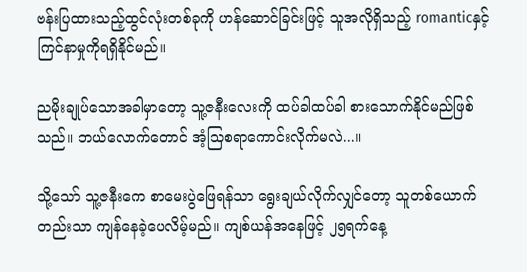ဗန်းပြထားသည့်ထွင်လုံးတစ်ခုကို ဟန်ဆောင်ခြင်းဖြင့် သူအလိုရှိသည့် romanticနှင့် ကြင်နာမှုကိုရရှိနိုင်မည်။

ညမိုးချုပ်သောအခါမှာတော့ သူ့ဇနီးလေးကို ထပ်ခါထပ်ခါ စားသောက်နိုင်မည်ဖြစ်သည်။ ဘယ်လောက်တောင် အံ့သြစရာကောင်းလိုက်မလဲ...။

သို့သော် သူ့ဇနီးကေ စာမေးပွဲဖြေရန်သာ ရွေးချယ်လိုက်လျှင်တော့ သူတစ်ယောက်တည်းသာ ကျန်နေခဲ့ပေလိမ့်မည်။ ကျစ်ယန်အနေဖြင့် ၂၅ရက်နေ့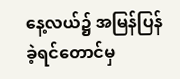နေ့လယ်၌ အမြန်ပြန်ခဲ့ရင်တောင်မှ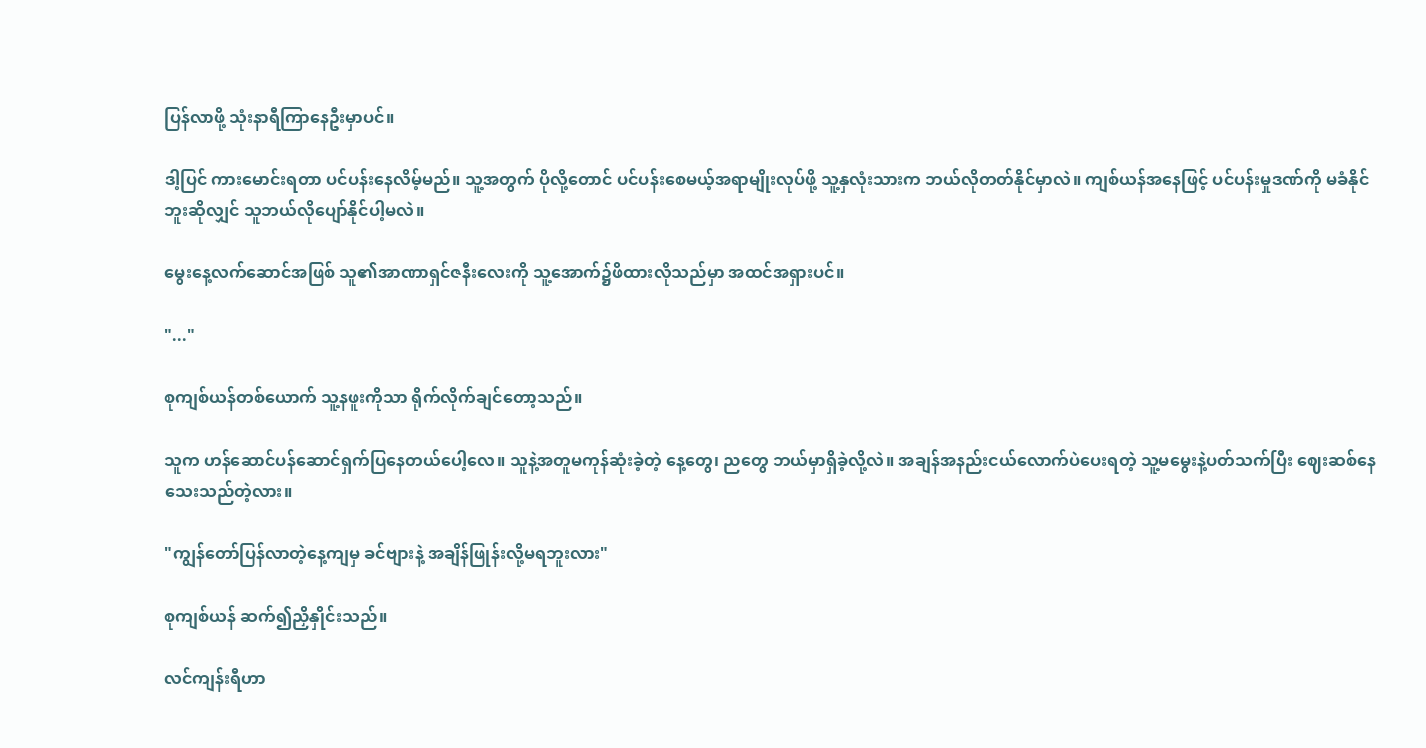ပြန်လာဖို့ သုံးနာရီကြာနေဦးမှာပင်။

ဒါ့ပြင် ကားမောင်းရတာ ပင်ပန်းနေလိမ့်မည်။ သူ့အတွက် ပိုလို့တောင် ပင်ပန်းစေမယ့်အရာမျိုးလုပ်ဖို့ သူ့နှလုံးသားက ဘယ်လိုတတ်နိုင်မှာလဲ။ ကျစ်ယန်အနေဖြင့် ပင်ပန်းမှုဒဏ်ကို မခံနိုင်ဘူးဆိုလျှင် သူဘယ်လိုပျော်နိုင်ပါ့မလဲ။

မွေးနေ့လက်ဆောင်အဖြစ် သူ၏အာဏာရှင်ဇနီးလေးကို သူ့အောက်၌ဖိထားလိုသည်မှာ အထင်အရှားပင်။

"..."

စုကျစ်ယန်တစ်ယောက် သူ့နဖူးကိုသာ ရိုက်လိုက်ချင်တော့သည်။

သူက ဟန်ဆောင်ပန်ဆောင်ရှက်ပြနေတယ်ပေါ့လေ။ သူနဲ့အတူမကုန်ဆုံးခဲ့တဲ့ နေ့တွေ၊ ညတွေ ဘယ်မှာရှိခဲ့လို့လဲ။ အချန်အနည်းငယ်လောက်ပဲပေးရတဲ့ သူ့မမွေးနဲ့ပတ်သက်ပြီး ဈေးဆစ်နေသေးသည်တဲ့လား။

"ကျွန်တော်ပြန်လာတဲ့နေ့ကျမှ ခင်ဗျားနဲ့ အချိန်ဖြုန်းလို့မရဘူးလား"

စုကျစ်ယန် ဆက်၍ညှိနှိုင်းသည်။

လင်ကျန်းရီဟာ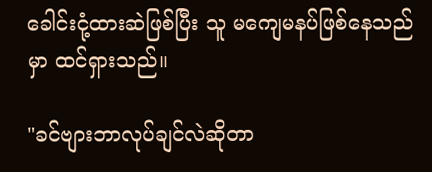ခေါင်းငုံ့ထားဆဲဖြစ်ပြီး သူ မကျေမနပ်ဖြစ်နေသည်မှာ ထင်ရှားသည်။

"ခင်ဗျားဘာလုပ်ချင်လဲဆိုတာ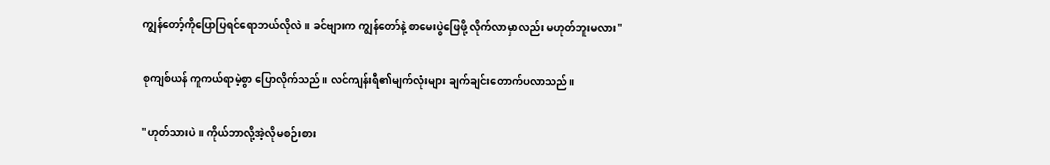ကျွန်တော့်ကိုပြောပြရင်ရောဘယ်လိုလဲ။ ခင်ဗျားက ကျွန်တော်နဲ့ စာမေးပွဲဖြေဖို့ လိုက်လာမှာလည်း မဟုတ်ဘူးမလား"

စုကျစ်ယန် ကူကယ်ရာမဲ့စွာ ပြောလိုက်သည်။ လင်ကျန်းရီ၏မျက်လုံးများ ချက်ချင်းတောက်ပလာသည်။

"ဟုတ်သားပဲ။ ကိုယ်ဘာလို့အဲ့လိုမစဉ်းစား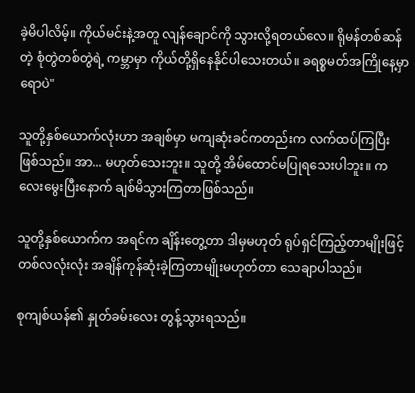ခဲ့မိပါလိမ့်။ ကိုယ်မင်းနဲ့အတူ လျန်ချောင်ကို သွားလို့ရတယ်လေ။ ရိုမန်တစ်ဆန်တဲ့ စုံတွဲတစ်တွဲရဲ့ ကမ္ဘာမှာ ကိုယ်တို့ရှိနေနိုင်ပါသေးတယ်။ ခရစ္စမတ်အကြိုနေ့မှာရောပဲ"

သူတို့နှစ်ယောက်လုံးဟာ အချစ်မှာ မကျဆုံးခင်ကတည်းက လက်ထပ်ကြပြီးဖြစ်သည်။ အာ... မဟုတ်သေးဘူး။ သူတို့ အိမ်ထောင်မပြုရသေးပါဘူး။ ကလေးမွေးပြီးနောက် ချစ်မိသွားကြတာဖြစ်သည်။

သူတို့နှစ်ယောက်က အရင်က ချိန်းတွေ့တာ ဒါမှမဟုတ် ရုပ်ရှင်ကြည့်တာမျိုးဖြင့် တစ်လလုံးလုံး အချိန်ကုန်ဆုံးခဲ့ကြတာမျိုးမဟုတ်တာ သေချာပါသည်။

စုကျစ်ယန်၏ နှုတ်ခမ်းလေး တွန့်သွားရသည်။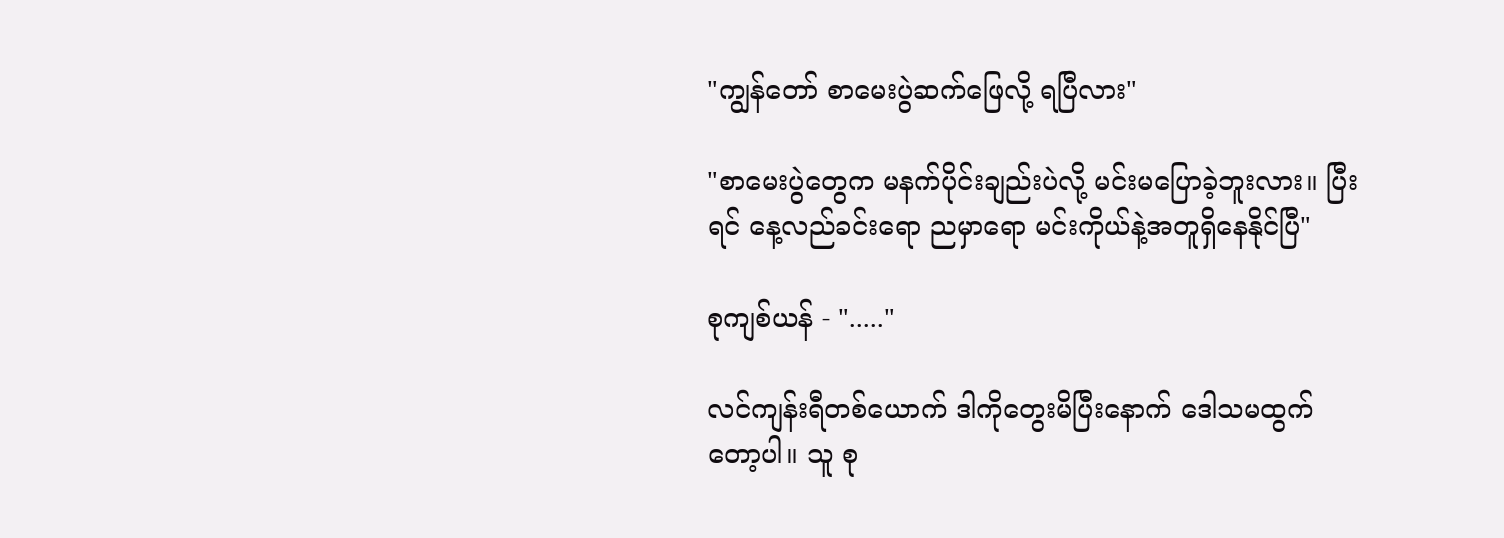"ကျွန်တော် စာမေးပွဲဆက်ဖြေလို့ ရပြီလား"

"စာမေးပွဲတွေက မနက်ပိုင်းချည်းပဲလို့ မင်းမပြောခဲ့ဘူးလား။ ပြီးရင် နေ့လည်ခင်းရော ညမှာရော မင်းကိုယ်နဲ့အတူရှိနေနိုင်ပြီ"

စုကျစ်ယန် - "....."

လင်ကျန်းရီတစ်ယောက် ဒါကိုတွေးမိပြီးနောက် ဒေါသမထွက်တော့ပါ။ သူ စု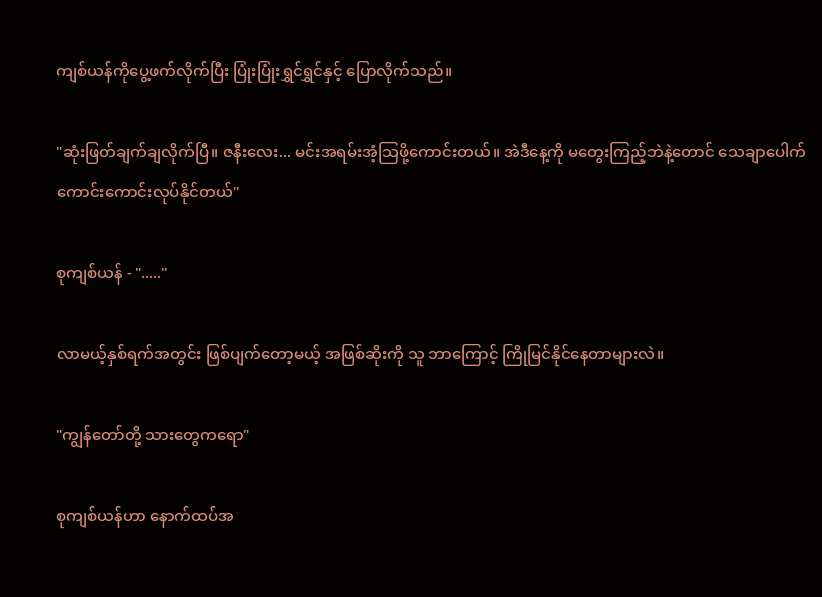ကျစ်ယန်ကိုပွေ့ဖက်လိုက်ပြီး ပြုံးပြုံးရွှင်ရွှင်နှင့် ပြောလိုက်သည်။

"ဆုံးဖြတ်ချက်ချလိုက်ပြီ။ ဇနီးလေး... မင်းအရမ်းအံ့သြဖို့ကောင်းတယ်။ အဲဒီနေ့ကို မတွေးကြည့်ဘဲနဲ့တောင် သေချာပေါက် ကောင်းကောင်းလုပ်နိုင်တယ်"

စုကျစ်ယန် - "....."

လာမယ့်နှစ်ရက်အတွင်း ဖြစ်ပျက်တော့မယ့် အဖြစ်ဆိုးကို သူ ဘာကြောင့် ကြိုမြင်နိုင်နေတာများလဲ။

"ကျွန်တော်တို့ သားတွေကရော"

စုကျစ်ယန်ဟာ နောက်ထပ်အ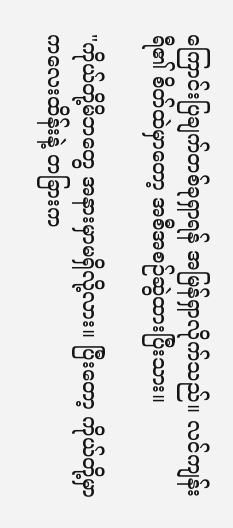ကြောင်းပြချက်တစ်ခုရှာရန် အမြန်ရှာလိုက်သည်။ လင်ကျန်းရီ၏ စိတ်ထဲမှာတော့ အစီအစဉ်ဆွဲထားပြီးသား။

"ကိုယ်တို့မိဘတွေ အနားမှာမရှိလို့လား။ ပြီးတော့ ကိုယ်တို့မှာ ကလေးထိန်းနဲ့ တခြားက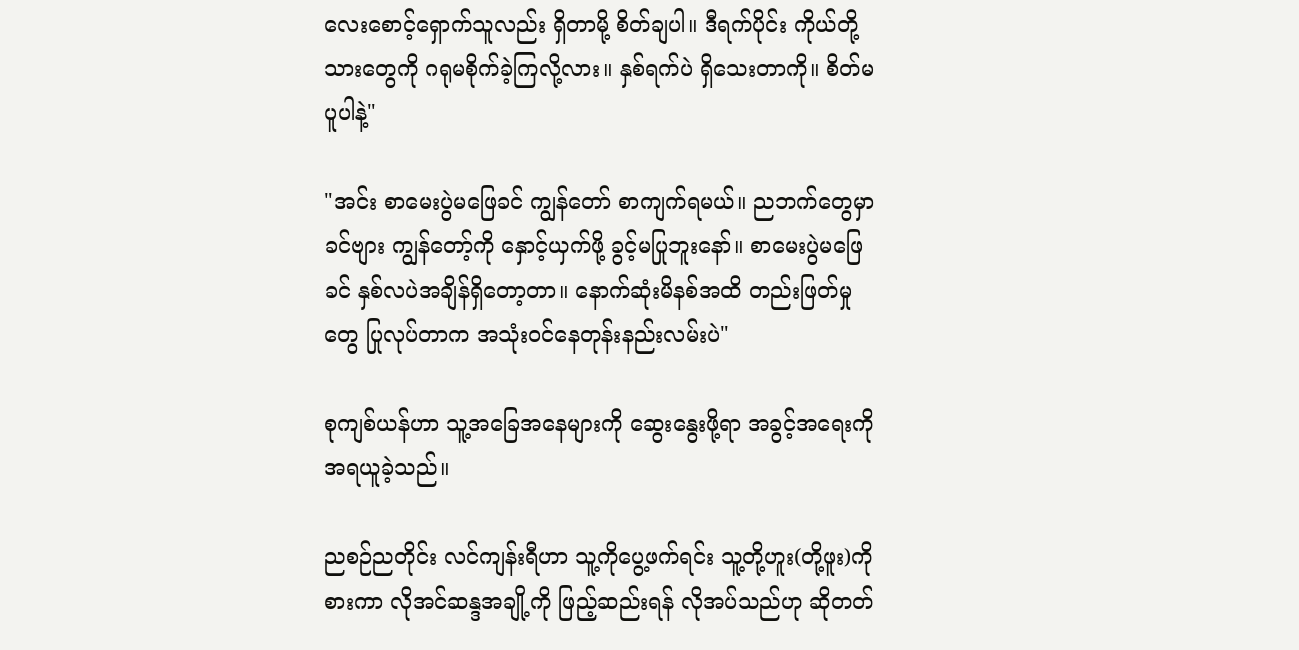လေးစောင့်ရှောက်သူလည်း ရှိတာမို့ စိတ်ချပါ။ ဒီရက်ပိုင်း ကိုယ်တို့သားတွေကို ဂရုမစိုက်ခဲ့ကြလို့လား။ နှစ်ရက်ပဲ ရှိသေးတာကို။ စိတ်မပူပါနဲ့"

"အင်း စာမေးပွဲမဖြေခင် ကျွန်တော် စာကျက်ရမယ်။ ညဘက်တွေမှာ ခင်ဗျား ကျွန်တော့်ကို နှောင့်ယှက်ဖို့ ခွင့်မပြုဘူးနော်။ စာမေးပွဲမဖြေခင် နှစ်လပဲအချိန်ရှိတော့တာ။ နောက်ဆုံးမိနစ်အထိ တည်းဖြတ်မှုတွေ ပြုလုပ်တာက အသုံးဝင်နေတုန်းနည်းလမ်းပဲ"

စုကျစ်ယန်ဟာ သူ့အခြေအနေများကို ဆွေးနွေးဖို့ရာ အခွင့်အရေးကို အရယူခဲ့သည်။

ညစဉ်ညတိုင်း လင်ကျန်းရီဟာ သူ့ကိုပွေ့ဖက်ရင်း သူ့တို့ဟူး(တို့ဖူး)ကိုစားကာ လိုအင်ဆန္ဒအချို့ကို ဖြည့်ဆည်းရန် လိုအပ်သည်ဟု ဆိုတတ်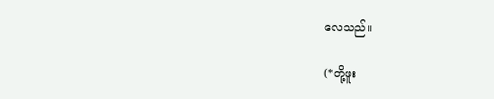လေသည်။

(*တို့ဖူး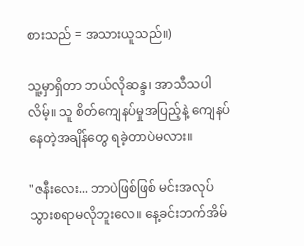စားသည် = အသားယူသည်။)

သူ့မှာရှိတာ ဘယ်လိုဆန္ဒ၊ အာသီသပါလိမ့်။ သူ စိတ်ကျေနပ်မှုအပြည့်နဲ့ ကျေနပ်နေတဲ့အချိန်တွေ ရခဲ့တာပဲမလား။

"ဇနီးလေး... ဘာပဲဖြစ်ဖြစ် မင်းအလုပ်သွားစရာမလိုဘူးလေ။ နေ့ခင်းဘက်အိမ်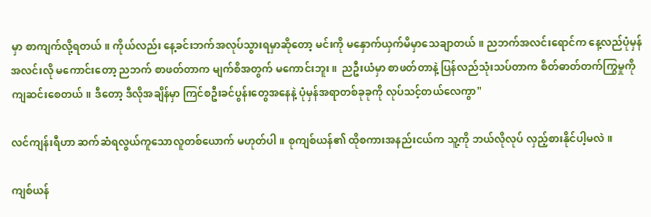မှာ စာကျက်လို့ရတယ်။ ကိုယ်လည်း နေ့ခင်းဘက်အလုပ်သွားရမှာဆိုတော့ မင်းကို မနှောက်ယှက်မိမှာသေချာတယ်။ ညဘက်အလင်းရောင်က နေ့လည်ပုံမှန်အလင်းလို မကောင်းတော့ ညဘက် စာဖတ်တာက မျက်စိအတွက် မကောင်းဘူး။  ညဦးယံမှာ စာဖတ်တာနဲ့ ပြန်လည်သုံးသပ်တာက စိတ်ဓာတ်တက်ကြွမှုကို ကျဆင်းစေတယ်။ ဒီတော့ ဒီလိုအချိန်မှာ ကြင်စဦးခင်ပွန်းတွေအနေနဲ့ ပုံမှန်အရာတစ်ခုခုကို လုပ်သင့်တယ်လေကွာ"

လင်ကျန်းရီဟာ ဆက်ဆံရလွယ်ကူသောလူတစ်ယောက် မဟုတ်ပါ။ စုကျစ်ယန်၏ ထိုစကားအနည်းငယ်က သူ့ကို ဘယ်လိုလုပ် လှည့်စားနိုင်ပါ့မလဲ။

ကျစ်ယန်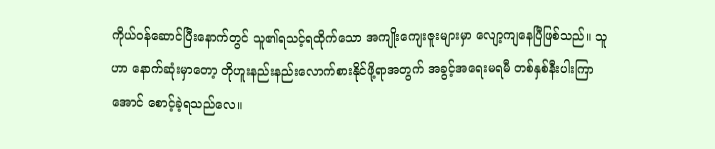ကိုယ်ဝန်ဆောင်ပြီးနောက်တွင် သူ၏ရသင့်ရထိုက်သော အကျိုးကျေးဇူးများမှာ လျော့ကျနေပြီဖြစ်သည်။ သူဟာ နောက်ဆုံးမှာတော့ တိုဟူးနည်းနည်းလောက်စားနိုင်ဖို့ရာအတွက် အခွင့်အရေးမရမီ တစ်နှစ်နီးပါးကြာအောင် စောင့်ခဲ့ရသည်လေ။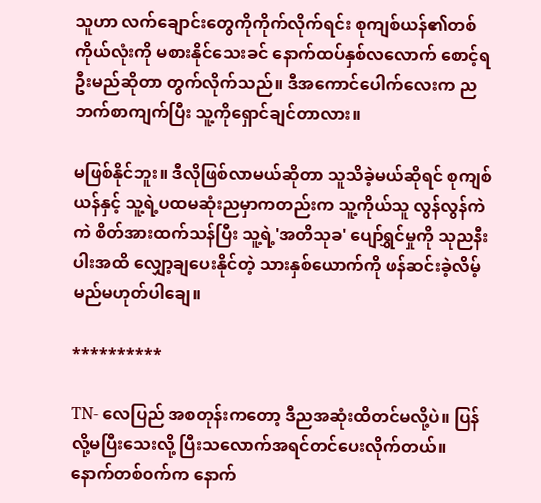သူဟာ လက်ချောင်းတွေကိုကိုက်လိုက်ရင်း စုကျစ်ယန်၏တစ်ကိုယ်လုံးကို မစားနိုင်သေးခင် နောက်ထပ်နှစ်လလောက် စောင့်ရဦးမည်ဆိုတာ တွက်လိုက်သည်။ ဒီအကောင်ပေါက်လေးက ညဘက်စာကျက်ပြီး သူ့ကိုရှောင်ချင်တာလား။

မဖြစ်နိုင်ဘူး။ ဒီလိုဖြစ်လာမယ်ဆိုတာ သူသိခဲ့မယ်ဆိုရင် စုကျစ်ယန်နှင့် သူ့ရဲ့ပထမဆုံးညမှာကတည်းက သူ့ကိုယ်သူ လွန်လွန်ကဲကဲ စိတ်အားထက်သန်ပြီး သူ့ရဲ့'အတိသုခ' ပျော်ရွှင်မှုကို သုညနီးပါးအထိ လျှော့ချပေးနိုင်တဲ့ သားနှစ်ယောက်ကို ဖန်ဆင်းခဲ့လိမ့်မည်မဟုတ်ပါချေ။

**********

TN- လေပြည် အစတုန်းကတော့ ဒီညအဆုံးထိတင်မလို့ပဲ။ ပြန်လို့မပြီးသေးလို့ ပြီးသလောက်အရင်တင်ပေးလိုက်တယ်။ နောက်တစ်၀က်က နောက်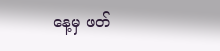နေ့မှ ဖတ်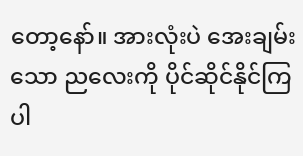တော့နော်။ အားလုံးပဲ အေးချမ်းသော ညလေးကို ပိုင်ဆိုင်နိုင်ကြပါ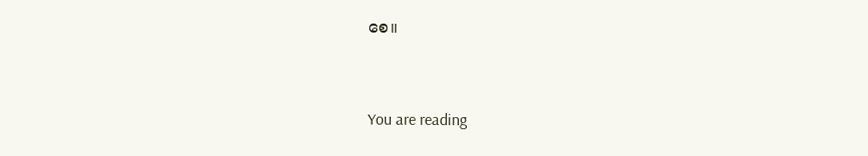စေ။


You are reading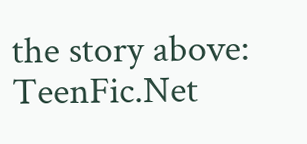the story above: TeenFic.Net